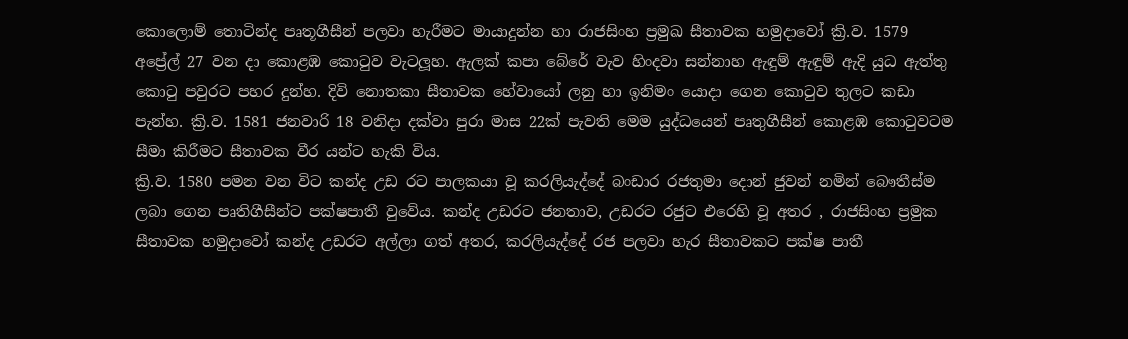කොලොම් තොටින්ද පෘතූගීසීන් පලවා හැරීමට මායාදුන්න හා රාජසිංහ ප්‍රමුඛ සීතාවක හමුදාවෝ ක්‍රි.ව. 1579 අප්‍රේල් 27 වන දා කොළඹ කො‍ටුව වැටලූහ. ඇලක් කපා බේරේ වැව හිංදවා සන්නාහ ඇඳුම් ඇඳුම් ඇදි යුධ ඇත්තු කො‍ටු පවුරට පහර දුන්හ. දිවි නොතකා සීතාවක හේවායෝ ලනු හා ඉනිමං යොදා ගෙන කො‍ටුව තුලට කඩා පැන්හ. ක්‍රි.ව. 1581 ජනවාරි 18 වනිදා දක්වා පුරා මාස 22ක් පැවති මෙම යුද්ධයෙන් පෘතුගීසීන් කොළඹ කො‍ටුවටම සීමා කිරීමට සීතාවක වීර යන්ට හැකි විය.
ක්‍රි.ව. 1580 පමන වන විට කන්ද උඩ රට පාලකයා වූ කරලියැද්දේ බංඩාර රජතුමා දොන් ජුවන් නමින් බෞතීස්ම ලබා ගෙන පෘතිගීසීන්ට පක්ෂපාතී වුවේය. කන්ද උඩරට ජනතාව, උඩරට රජුට එරෙහි වූ අතර , රාජසිංහ ප්‍රමුක සීතාවක හමුදාවෝ කන්ද උඩරට අල්ලා ගත් අතර, කරලියැද්දේ රජ පලවා හැර සීතාවකට පක්ෂ පාතී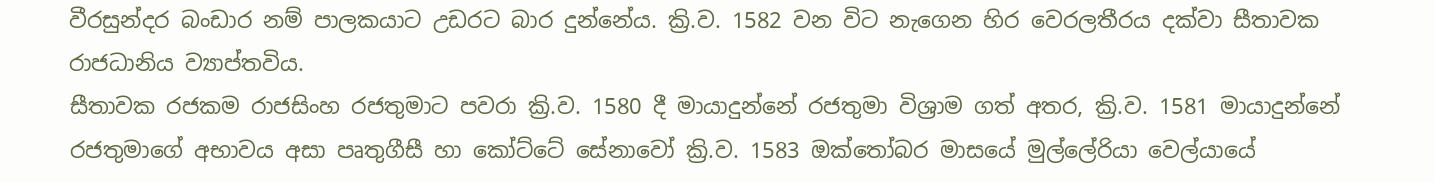වීරසුන්දර බංඩාර නම් පාලකයාට උඩරට බාර දුන්නේය. ක්‍රි.ව. 1582 වන විට නැගෙන හිර වෙරලතීරය දක්වා සීතාවක රාජධානිය ව්‍යාප්තවිය.
සීතාවක රජකම රාජසිංහ රජතුමාට පවරා ක්‍රි.ව. 1580 දී මායාදුන්නේ රජතුමා විශ්‍රාම ගත් අතර, ක්‍රි.ව. 1581 මායාදුන්නේ රජතුමාගේ අභාවය අසා පෘතුගීසී හා කෝට්ටේ සේනාවෝ ක්‍රි.ව. 1583 ඔක්තෝබර මාසයේ මුල්ලේරියා වෙල්යායේ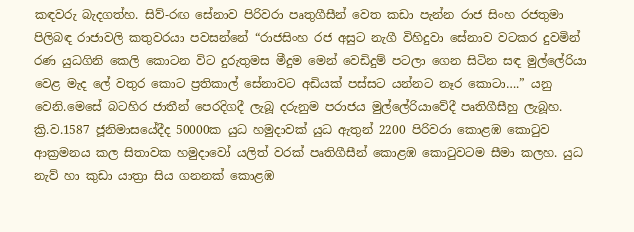කඳවරු බැදගත්හ. සිව්-රඟ සේනාව පිරිවරා පෘතුගීසීන් වෙත කඩා පැන්න රාජ සිංහ රජතුමා පිලිබඳ රාජාවලි කතුවරයා පවසන්නේ “රාජසිංහ රජ අසුට නැගී විහිදුවා සේනාව වටකර දුවමින් රණ යුධගිනි කෙලි කොටන විට දුරුතුමස මීදුම මෙන් වෙඩිදුම් පටලා ගෙන සිටින සඳ මුල්ලේරියා වෙළ මැද ලේ වතුර කොට ප්‍රතිකාල් සේනාවට අඩියක් පස්සට යන්නට නෑර කොටා….” යනු වෙනි.මෙසේ බටහිර ජාතීන් පෙරදිගදී ලැබූ දරුනුම පරාජය මුල්ලේරියාවේදී පෘතිගීසීහු ලැබූහ.
ක්‍රි.ව.1587 ජූනිමාසයේදීද 50000ක යුධ හමුදාවක් යුධ ඇතුන් 2200 පිරිවරා කොළඹ කො‍ටුව ආක්‍රමනය කල සිතාවක හමුදාවෝ යලිත් වරක් පෘතිගීසීන් කොළඹ කො‍ටුවටම සීමා කලහ. යුධ නැව් හා කුඩා යාත්‍රා සිය ගනනක් කොළඹ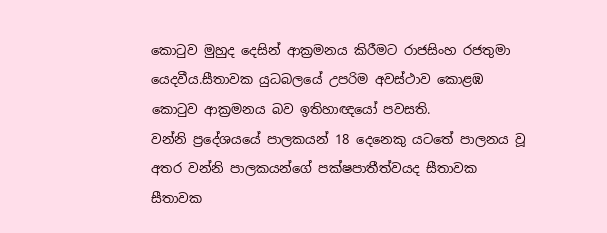කො‍ටුව මුහුද දෙසින් ආක්‍රමනය කිරීමට රාජසිංහ රජතුමා යෙදවීය.සීතාවක යුධබලයේ උපරිම අවස්ථාව කොළඹ කො‍ටුව ආක්‍රමනය බව ඉතිහාඥයෝ පවසති.
වන්නි ප්‍රදේශයයේ පාලකයන් 18 දෙනෙකු යටතේ පාලනය වූ අතර වන්නි පාලකයන්ගේ පක්ෂපාතීත්වයද සීතාවක සීතාවක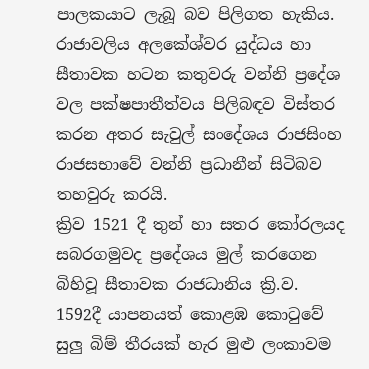පාලකයාට ලැබූ බව පිලිගත හැකිය. රාජාවලිය අලකේශ්වර යුද්ධය හා සීතාවක හටන කතුවරු වන්නි ප්‍රදේශ වල පක්ෂපාතීත්වය පිලිබඳව විස්තර කරන අතර සැවුල් සංදේශය රාජසිංහ රාජසභාවේ වන්නි ප්‍රධානීන් සිටිබව තහවුරු කරයි.
ක්‍රිව 1521 දී තුන් හා සතර කෝරලයද සබරගමුවද ප්‍රදේශය මුල් කරගෙන බිහිවූ සීතාවක රාජධානිය ක්‍රි.ව. 1592දී යාපනයත් කොළඹ කො‍ටුවේ සුලු බිම් තීරයක් හැර මුළු ලංකාවම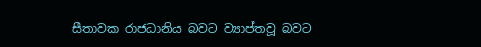සීතාවක රාජධානිය බවට ව්‍යාප්තවූ බවට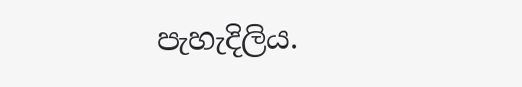පැහැදිලිය.